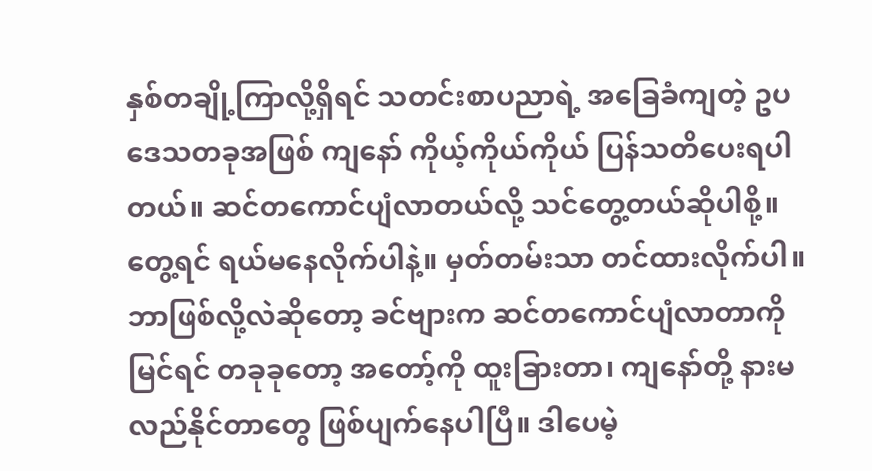နှစ်တချို့ကြာလို့ရှိရင် သတင်းစာပညာရဲ့ အခြေခံကျတဲ့ ဥပဒေသတခုအဖြစ် ကျနော် ကိုယ့်ကိုယ်ကိုယ် ပြန်သတိပေးရပါတယ်။ ဆင်တကောင်ပျံလာတယ်လို့ သင်တွေ့တယ်ဆိုပါစို့။ တွေ့ရင် ရယ်မနေလိုက်ပါနဲ့။ မှတ်တမ်းသာ တင်ထားလိုက်ပါ။ ဘာဖြစ်လို့လဲဆိုတော့ ခင်ဗျားက ဆင်တကောင်ပျံလာတာကို မြင်ရင် တခုခုတော့ အတော့်ကို ထူးခြားတာ၊ ကျနော်တို့ နားမလည်နိုင်တာတွေ ဖြစ်ပျက်နေပါပြီ။ ဒါပေမဲ့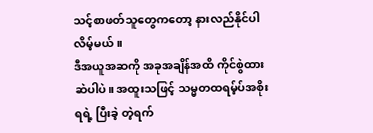သင့်စာဖတ်သူတွေကတော့ နားလည်နိုင်ပါ လိမ့်မယ်။
ဒီအယူအဆကို အခုအချိန်အထိ ကိုင်စွဲထားဆဲပါပဲ။ အထူးသဖြင့် သမ္မတထရမ့်ပ်အစိုးရရဲ့ ပြီးခဲ့ တဲ့ရက်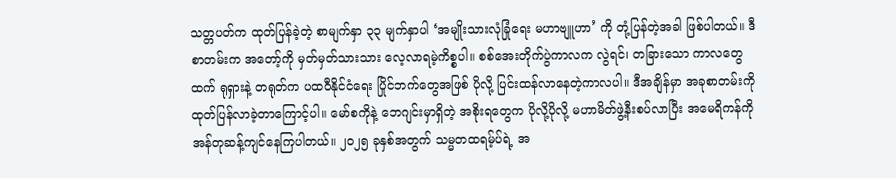သတ္တပတ်က ထုတ်ပြန်ခဲ့တဲ့ စာမျက်နှာ ၃၃ မျက်နှာပါ ‘အမျိုးသားလုံခြုံရေး မဟာဗျူဟာ’ ကို တုံ့ပြန်တဲ့အခါ ဖြစ်ပါတယ်။ ဒီစာတမ်းက အတော့်ကို မှတ်မှတ်သားသား လေ့လာရမဲ့ကိစ္စပါ။ စစ်အေးတိုက်ပွဲကာလက လွဲရင်၊ တခြားသော ကာလတွေထက် ရုရှားနဲ့ တရုတ်က ပထဝီနိုင်ငံရေး ပြိုင်ဘက်တွေအဖြစ် ပိုလို့ ပြင်းထန်လာနေတဲ့ကာလပါ။ ဒီအချိန်မှာ အခုစာတမ်းကို ထုတ်ပြန်လာခဲ့တာကြောင့်ပါ။ မော်စကိုနဲ့ ဘေဂျင်းမှာရှိတဲ့ အစိုးရတွေက ပိုလို့ပိုလို့ မဟာမိတ်ဖွဲ့နီးစပ်လာပြီး အမေရိကန်ကို အန်တုဆန့်ကျင်နေကြပါတယ်။ ၂၀၂၅ ခုနှစ်အတွက် သမ္မတထရမ့်ပ်ရဲ့ အ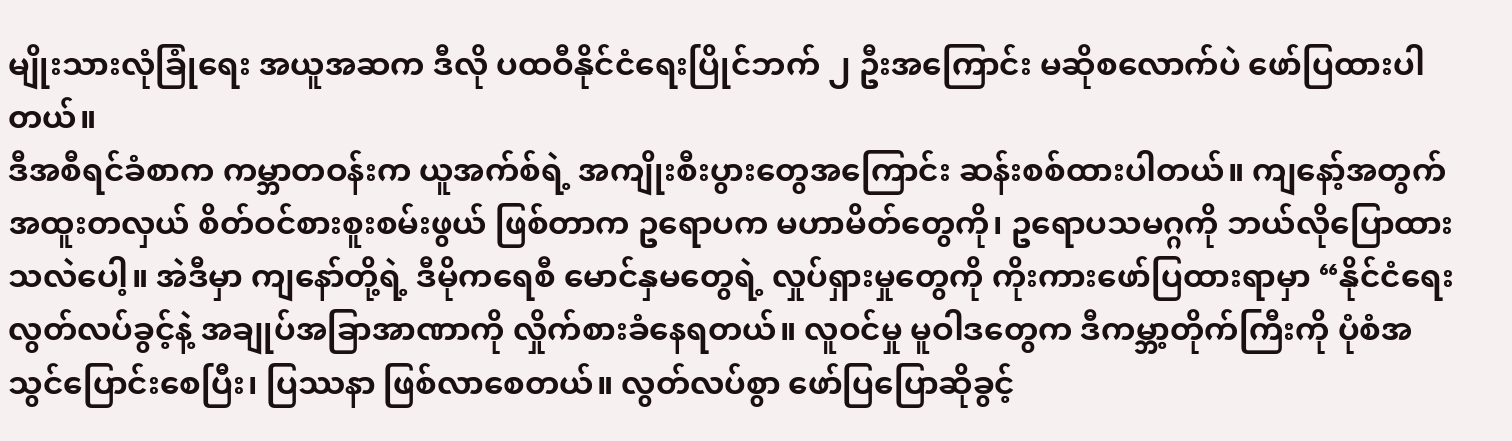မျိုးသားလုံခြုံရေး အယူအဆက ဒီလို ပထဝီနိုင်ငံရေးပြိုင်ဘက် ၂ ဦးအကြောင်း မဆိုစလောက်ပဲ ဖော်ပြထားပါတယ်။
ဒီအစီရင်ခံစာက ကမ္ဘာတဝန်းက ယူအက်စ်ရဲ့ အကျိုးစီးပွားတွေအကြောင်း ဆန်းစစ်ထားပါတယ်။ ကျနော့်အတွက် အထူးတလှယ် စိတ်ဝင်စားစူးစမ်းဖွယ် ဖြစ်တာက ဥရောပက မဟာမိတ်တွေကို၊ ဥရောပသမဂ္ဂကို ဘယ်လိုပြောထားသလဲပေါ့။ အဲဒီမှာ ကျနော်တို့ရဲ့ ဒီမိုကရေစီ မောင်နှမတွေရဲ့ လှုပ်ရှားမှုတွေကို ကိုးကားဖော်ပြထားရာမှာ “နိုင်ငံရေးလွတ်လပ်ခွင့်နဲ့ အချုပ်အခြာအာဏာကို လှိုက်စားခံနေရတယ်။ လူဝင်မှု မူဝါဒတွေက ဒီကမ္ဘာ့တိုက်ကြီးကို ပုံစံအသွင်ပြောင်းစေပြီး၊ ပြဿနာ ဖြစ်လာစေတယ်။ လွတ်လပ်စွာ ဖော်ပြပြောဆိုခွင့်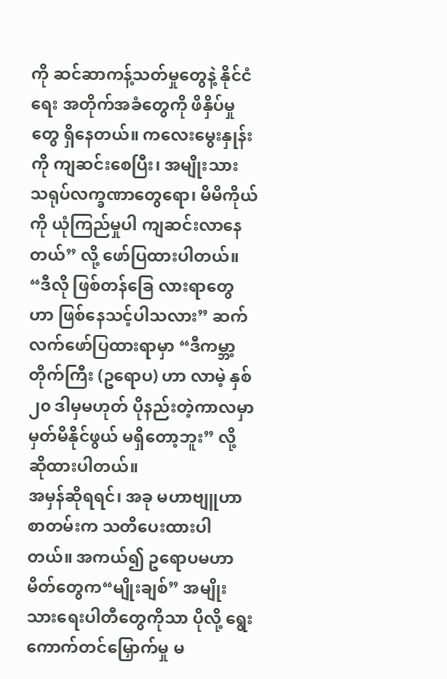ကို ဆင်ဆာကန့်သတ်မှုတွေနဲ့ နိုင်ငံရေး အတိုက်အခံတွေကို ဖိနှိပ်မှုတွေ ရှိနေတယ်။ ကလေးမွေးနှုန်းကို ကျဆင်းစေပြီး၊ အမျိုးသား သရုပ်လက္ခဏာတွေရော၊ မိမိကိုယ်ကို ယုံကြည်မှုပါ ကျဆင်းလာနေတယ်” လို့ ဖော်ပြထားပါတယ်။
“ဒီလို ဖြစ်တန်ခြေ လားရာတွေဟာ ဖြစ်နေသင့်ပါသလား” ဆက်လက်ဖော်ပြထားရာမှာ “ဒီကမ္ဘာ့တိုက်ကြီး (ဥရောပ) ဟာ လာမဲ့ နှစ် ၂၀ ဒါမှမဟုတ် ပိုနည်းတဲ့ကာလမှာ မှတ်မိနိုင်ဖွယ် မရှိတော့ဘူး” လို့ ဆိုထားပါတယ်။
အမှန်ဆိုရရင်၊ အခု မဟာဗျူဟာစာတမ်းက သတိပေးထားပါတယ်။ အကယ်၍ ဥရောပမဟာမိတ်တွေက“မျိုးချစ်” အမျိုးသားရေးပါတီတွေကိုသာ ပိုလို့ ရွေးကောက်တင်မြှောက်မှု မ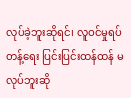လုပ်ခဲ့ဘူးဆိုရင်၊ လူဝင်မှုရပ်တန့်ရေး ပြင်းပြင်းထန်ထန် မလုပ်ဘူးဆို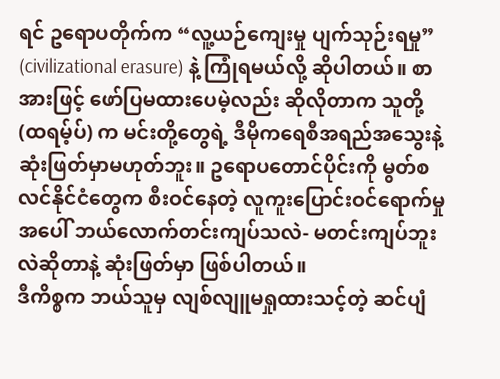ရင် ဥရောပတိုက်က “လူ့ယဉ်ကျေးမှု ပျက်သုဉ်းရမှု” (civilizational erasure) နဲ့ ကြုံရမယ်လို့ ဆိုပါတယ်။ စာအားဖြင့် ဖော်ပြမထားပေမဲ့လည်း ဆိုလိုတာက သူတို့ (ထရမ့်ပ်) က မင်းတို့တွေရဲ့ ဒီမိုကရေစီအရည်အသွေးနဲ့ ဆုံးဖြတ်မှာမဟုတ်ဘူး။ ဥရောပတောင်ပိုင်းကို မွတ်စလင်နိုင်ငံတွေက စီးဝင်နေတဲ့ လူကူးပြောင်းဝင်ရောက်မှုအပေါ် ဘယ်လောက်တင်းကျပ်သလဲ- မတင်းကျပ်ဘူးလဲဆိုတာနဲ့ ဆုံးဖြတ်မှာ ဖြစ်ပါတယ်။
ဒီကိစ္စက ဘယ်သူမှ လျစ်လျူမရှုထားသင့်တဲ့ ဆင်ပျံ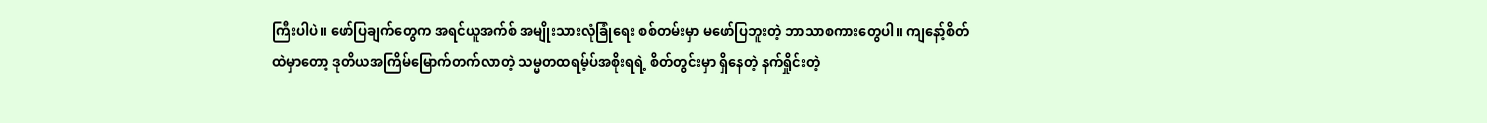ကြီးပါပဲ။ ဖော်ပြချက်တွေက အရင်ယူအက်စ် အမျိုးသားလုံခြုံရေး စစ်တမ်းမှာ မဖော်ပြဘူးတဲ့ ဘာသာစကားတွေပါ။ ကျနော့်စိတ်ထဲမှာတော့ ဒုတိယအကြိမ်မြောက်တက်လာတဲ့ သမ္မတထရမ့်ပ်အစိုးရရဲ့ စိတ်တွင်းမှာ ရှိနေတဲ့ နက်ရှိုင်းတဲ့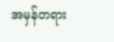အမှန်တရား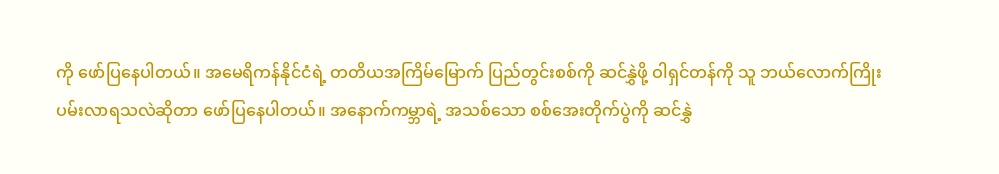ကို ဖော်ပြနေပါတယ်။ အမေရိကန်နိုင်ငံရဲ့ တတိယအကြိမ်မြောက် ပြည်တွင်းစစ်ကို ဆင်နွှဲဖို့ ဝါရှင်တန်ကို သူ ဘယ်လောက်ကြိုးပမ်းလာရသလဲဆိုတာ ဖော်ပြနေပါတယ်။ အနောက်ကမ္ဘာရဲ့ အသစ်သော စစ်အေးတိုက်ပွဲကို ဆင်နွှဲ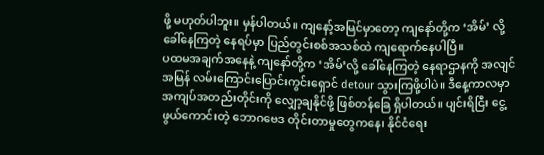ဖို့ မဟုတ်ပါဘူး။ မှန်ပါတယ်။ ကျနော့်အမြင်မှာတော့ ကျနော်တို့က ‘အိမ်’ လို့ ခေါ်နေကြတဲ့ နေရပ်မှာ ပြည်တွင်းစစ်အသစ်ထဲ ကျရောက်နေပါပြီ။
ပထမအချက်အနေနဲ့ ကျနော်တို့က ‘အိမ်’လို့ ခေါ်နေကြတဲ့ နေရာဌာနကို အလျင်အမြန် လမ်းကြောင်းပြောင်းကွင်းရှောင် detour သွားကြဖို့ပါပဲ။ ဒီနေ့ကာလမှာ အကျပ်အတည်းတိုင်းကို လျှော့ချနိုင်ဖို့ ဖြစ်တန်ခြေ ရှိပါတယ်။ ပျင်းရိငြီး ငွေ့ဖွယ်ကောင်းတဲ့ ဘောဂဗေဒ တိုင်းတာမှုတွေကနေ၊ နိုင်ငံရေး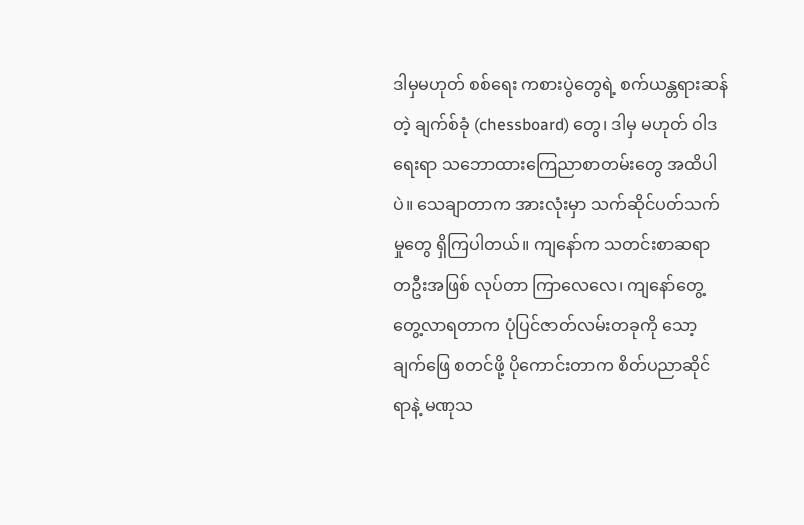ဒါမှမဟုတ် စစ်ရေး ကစားပွဲတွေရဲ့ စက်ယန္တရားဆန်တဲ့ ချက်စ်ခုံ (chessboard) တွေ၊ ဒါမှ မဟုတ် ဝါဒရေးရာ သဘောထားကြေညာစာတမ်းတွေ အထိပါပဲ။ သေချာတာက အားလုံးမှာ သက်ဆိုင်ပတ်သက်မှုတွေ ရှိကြပါတယ်။ ကျနော်က သတင်းစာဆရာတဦးအဖြစ် လုပ်တာ ကြာလေလေ၊ ကျနော်တွေ့ တွေ့လာရတာက ပုံပြင်ဇာတ်လမ်းတခုကို သော့ချက်ဖြေ စတင်ဖို့ ပိုကောင်းတာက စိတ်ပညာဆိုင်ရာနဲ့ မဏုသ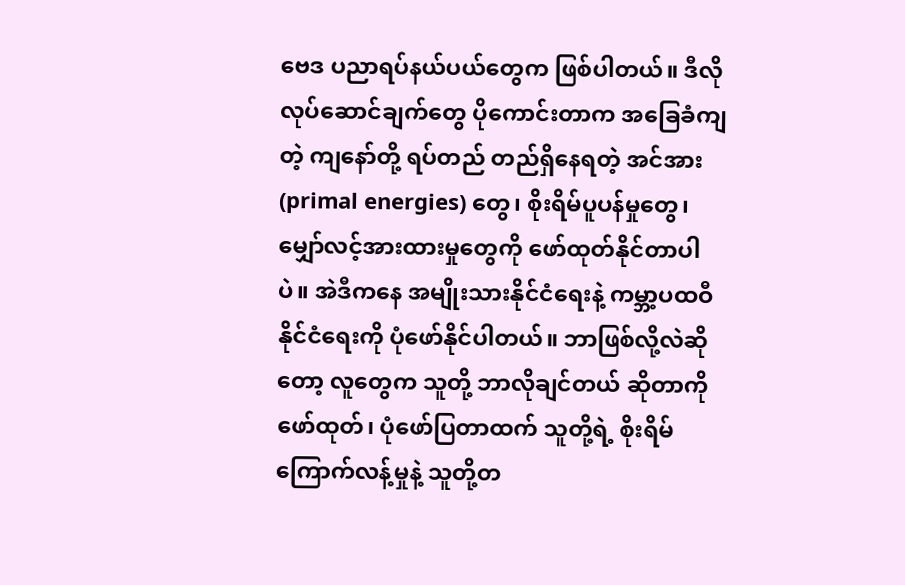ဗေဒ ပညာရပ်နယ်ပယ်တွေက ဖြစ်ပါတယ်။ ဒီလို လုပ်ဆောင်ချက်တွေ ပိုကောင်းတာက အခြေခံကျတဲ့ ကျနော်တို့ ရပ်တည် တည်ရှိနေရတဲ့ အင်အား (primal energies) တွေ၊ စိုးရိမ်ပူပန်မှုတွေ၊ မျှော်လင့်အားထားမှုတွေကို ဖော်ထုတ်နိုင်တာပါပဲ။ အဲဒီကနေ အမျိုးသားနိုင်ငံရေးနဲ့ ကမ္ဘာ့ပထဝီနိုင်ငံရေးကို ပုံဖော်နိုင်ပါတယ်။ ဘာဖြစ်လို့လဲဆိုတော့ လူတွေက သူတို့ ဘာလိုချင်တယ် ဆိုတာကို ဖော်ထုတ်၊ ပုံဖော်ပြတာထက် သူတို့ရဲ့ စိုးရိမ်ကြောက်လန့်မှုနဲ့ သူတို့တ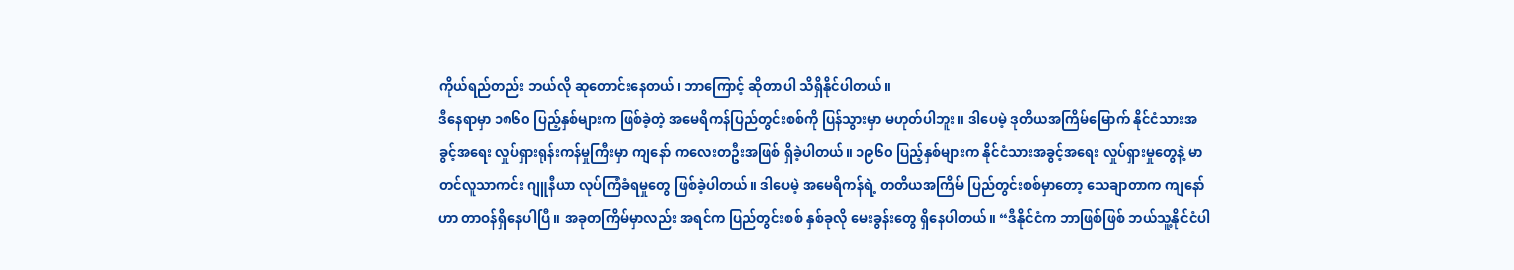ကိုယ်ရည်တည်း ဘယ်လို ဆုတောင်းနေတယ်၊ ဘာကြောင့် ဆိုတာပါ သိရှိနိုင်ပါတယ်။
ဒီနေရာမှာ ၁၈၆၀ ပြည့်နှစ်များက ဖြစ်ခဲ့တဲ့ အမေရိကန်ပြည်တွင်းစစ်ကို ပြန်သွားမှာ မဟုတ်ပါဘူး။ ဒါပေမဲ့ ဒုတိယအကြိမ်မြောက် နိုင်ငံသားအခွင့်အရေး လှုပ်ရှားရုန်းကန်မှုကြီးမှာ ကျနော် ကလေးတဦးအဖြစ် ရှိခဲ့ပါတယ်။ ၁၉၆၀ ပြည့်နှစ်များက နိုင်ငံသားအခွင့်အရေး လှုပ်ရှားမှုတွေနဲ့ မာတင်လူသာကင်း ဂျူနီယာ လုပ်ကြံခံရမှုတွေ ဖြစ်ခဲ့ပါတယ်။ ဒါပေမဲ့ အမေရိကန်ရဲ့ တတိယအကြိမ် ပြည်တွင်းစစ်မှာတော့ သေချာတာက ကျနော်ဟာ တာဝန်ရှိနေပါပြီ။ အခုတကြိမ်မှာလည်း အရင်က ပြည်တွင်းစစ် နှစ်ခုလို မေးခွန်းတွေ ရှိနေပါတယ်။ “ဒီနိုင်ငံက ဘာဖြစ်ဖြစ် ဘယ်သူ့နိုင်ငံပါ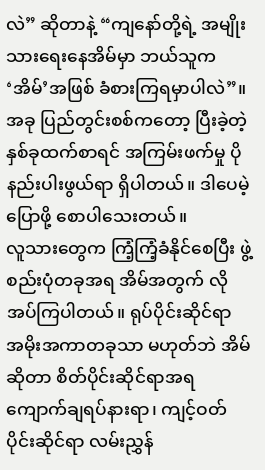လဲ” ဆိုတာနဲ့ “ကျနော်တို့ရဲ့ အမျိုးသားရေးနေအိမ်မှာ ဘယ်သူက ‘အိမ်’အဖြစ် ခံစားကြရမှာပါလဲ”။ အခု ပြည်တွင်းစစ်ကတော့ ပြီးခဲ့တဲ့ နှစ်ခုထက်စာရင် အကြမ်းဖက်မှု ပိုနည်းပါးဖွယ်ရာ ရှိပါတယ်။ ဒါပေမဲ့ ပြောဖို့ စောပါသေးတယ်။
လူသားတွေက ကြံ့ကြံ့ခံနိုင်စေပြီး ဖွဲ့စည်းပုံတခုအရ အိမ်အတွက် လိုအပ်ကြပါတယ်။ ရုပ်ပိုင်းဆိုင်ရာ အမိုးအကာတခုသာ မဟုတ်ဘဲ အိမ်ဆိုတာ စိတ်ပိုင်းဆိုင်ရာအရ ကျောက်ချရပ်နားရာ၊ ကျင့်ဝတ်ပိုင်းဆိုင်ရာ လမ်းညွှန်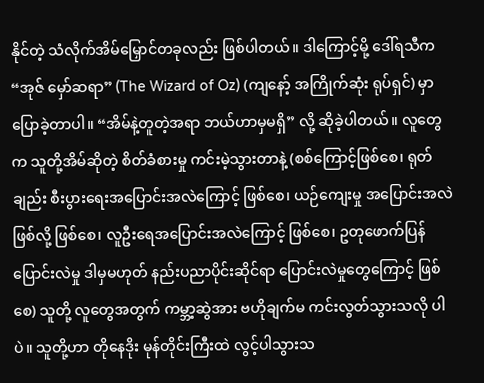နိုင်တဲ့ သံလိုက်အိမ်မြှောင်တခုလည်း ဖြစ်ပါတယ်။ ဒါကြောင့်မို့ ဒေါ်ရသီက “အုဇ် မှော်ဆရာ” (The Wizard of Oz) (ကျနော့် အကြိုက်ဆုံး ရုပ်ရှင်) မှာ ပြောခဲ့တာပါ။ “အိမ်နဲ့တူတဲ့အရာ ဘယ်ဟာမှမရှိ” လို့ ဆိုခဲ့ပါတယ်။ လူတွေက သူတို့အိမ်ဆိုတဲ့ စိတ်ခံစားမှု ကင်းမဲ့သွားတာနဲ့ (စစ်ကြောင့်ဖြစ်စေ၊ ရုတ်ချည်း စီးပွားရေးအပြောင်းအလဲကြောင့် ဖြစ်စေ၊ ယဉ်ကျေးမှု အပြောင်းအလဲ ဖြစ်လို့ ဖြစ်စေ၊ လူဦးရေအပြောင်းအလဲကြောင့် ဖြစ်စေ၊ ဥတုဖောက်ပြန် ပြောင်းလဲမှု ဒါမှမဟုတ် နည်းပညာပိုင်းဆိုင်ရာ ပြောင်းလဲမှုတွေကြောင့် ဖြစ်စေ) သူတို့ လူတွေအတွက် ကမ္ဘာ့ဆွဲအား ဗဟိုချက်မ ကင်းလွတ်သွားသလို ပါပဲ။ သူတို့ဟာ တိုနေဒိုး မုန်တိုင်းကြီးထဲ လွင့်ပါသွားသ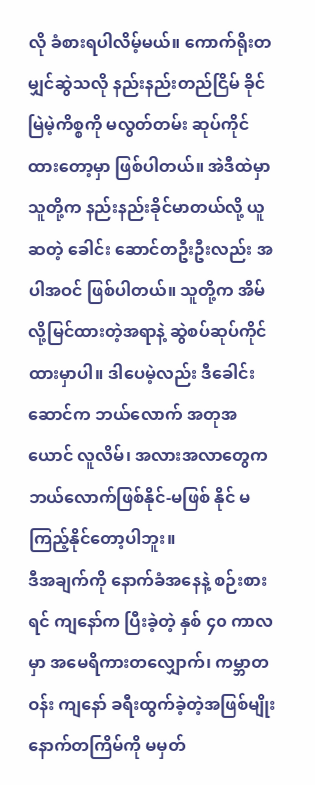လို ခံစားရပါလိမ့်မယ်။ ကောက်ရိုးတမျှင်ဆွဲသလို နည်းနည်းတည်ငြိမ် ခိုင်မြဲမဲ့ကိစ္စကို မလွတ်တမ်း ဆုပ်ကိုင်ထားတော့မှာ ဖြစ်ပါတယ်။ အဲဒီထဲမှာ သူတို့က နည်းနည်းခိုင်မာတယ်လို့ ယူဆတဲ့ ခေါင်း ဆောင်တဦးဦးလည်း အပါအဝင် ဖြစ်ပါတယ်။ သူတို့က အိမ်လို့မြင်ထားတဲ့အရာနဲ့ ဆွဲစပ်ဆုပ်ကိုင်ထားမှာပါ။ ဒါပေမဲ့လည်း ဒီခေါင်းဆောင်က ဘယ်လောက် အတုအယောင် လူလိမ်၊ အလားအလာတွေက ဘယ်လောက်ဖြစ်နိုင်-မဖြစ် နိုင် မကြည့်နိုင်တော့ပါဘူး။
ဒီအချက်ကို နောက်ခံအနေနဲ့ စဉ်းစားရင် ကျနော်က ပြီးခဲ့တဲ့ နှစ် ၄၀ ကာလမှာ အမေရိကားတလျှောက်၊ ကမ္ဘာတဝန်း ကျနော် ခရီးထွက်ခဲ့တဲ့အဖြစ်မျိုး နောက်တကြိမ်ကို မမှတ်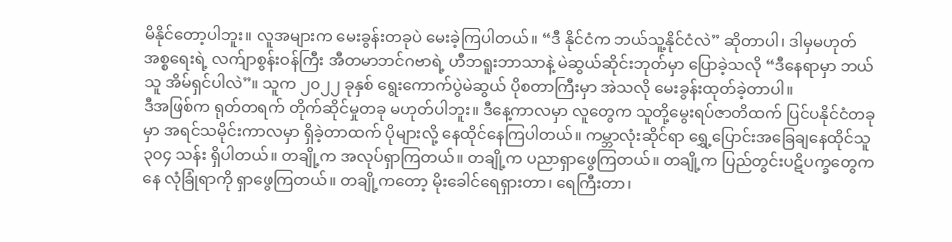မိနိုင်တော့ပါဘူး။ လူအများက မေးခွန်းတခုပဲ မေးခဲ့ကြပါတယ်။ “ဒီ နိုင်ငံက ဘယ်သူ့နိုင်ငံလဲ” ဆိုတာပါ၊ ဒါမှမဟုတ် အစ္စရေးရဲ့ လက်ျာစွန်းဝန်ကြီး အီတမာဘင်ဂဗာရဲ့ ဟီဘရူးဘာသာနဲ့ မဲဆွယ်ဆိုင်းဘုတ်မှာ ပြောခဲ့သလို “ဒီနေရာမှာ ဘယ်သူ အိမ်ရှင်ပါလဲ”။ သူက ၂၀၂၂ ခုနှစ် ရွေးကောက်ပွဲမဲဆွယ် ပိုစတာကြီးမှာ အဲသလို မေးခွန်းထုတ်ခဲ့တာပါ။
ဒီအဖြစ်က ရုတ်တရက် တိုက်ဆိုင်မှုတခု မဟုတ်ပါဘူး။ ဒီနေ့ကာလမှာ လူတွေက သူတို့မွေးရပ်ဇာတိထက် ပြင်ပနိုင်ငံတခုမှာ အရင်သမိုင်းကာလမှာ ရှိခဲ့တာထက် ပိုများလို့ နေထိုင်နေကြပါတယ်။ ကမ္ဘာလုံးဆိုင်ရာ ရွှေ့ပြောင်းအခြေချနေထိုင်သူ ၃၀၄ သန်း ရှိပါတယ်။ တချို့က အလုပ်ရှာကြတယ်။ တချို့က ပညာရှာဖွေကြတယ်။ တချို့က ပြည်တွင်းပဋိပက္ခတွေကနေ လုံခြုံရာကို ရှာဖွေကြတယ်။ တချို့ကတော့ မိုးခေါင်ရေရှားတာ၊ ရေကြီးတာ၊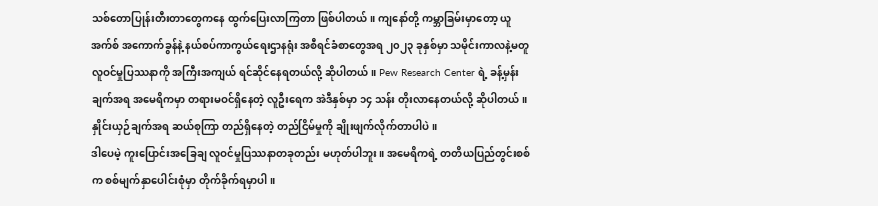သစ်တောပြုန်းတီးတာတွေကနေ ထွက်ပြေးလာကြတာ ဖြစ်ပါတယ်။ ကျနော်တို့ ကမ္ဘာခြမ်းမှာတော့ ယူအက်စ် အကောက်ခွန်နဲ့ နယ်စပ်ကာကွယ်ရေးဌာနရုံး အစီရင်ခံစာတွေအရ ၂၀၂၃ ခုနှစ်မှာ သမိုင်းကာလနဲ့မတူ လူဝင်မှုပြဿနာကို အကြီးအကျယ် ရင်ဆိုင်နေရတယ်လို့ ဆိုပါတယ်။ Pew Research Center ရဲ့ ခန့်မှန်းချက်အရ အမေရိကမှာ တရားမဝင်ရှိနေတဲ့ လူဦးရေက အဲဒီနှစ်မှာ ၁၄ သန်း တိုးလာနေတယ်လို့ ဆိုပါတယ်။ နှိုင်းယှဉ်ချက်အရ ဆယ်စုကြာ တည်ရှိနေတဲ့ တည်ငြိမ်မှုကို ချိုးဖျက်လိုက်တာပါပဲ။
ဒါပေမဲ့ ကူးပြောင်းအခြေချ လူဝင်မှုပြဿနာတခုတည်း မဟုတ်ပါဘူး။ အမေရိကရဲ့ တတိယပြည်တွင်းစစ်က စစ်မျက်နှာပေါင်းစုံမှာ တိုက်ခိုက်ရမှာပါ။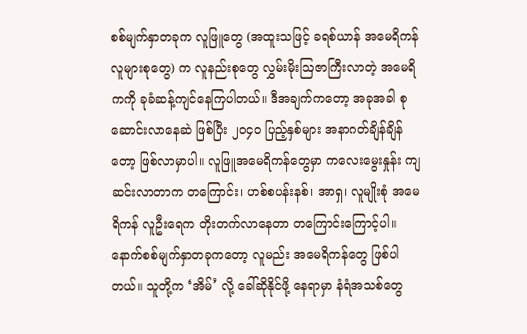စစ်မျက်နှာတခုက လူဖြူတွေ (အထူးသဖြင့် ခရစ်ယာန် အမေရိကန် လူများစုတွေ) က လူနည်းစုတွေ လွှမ်းမိုးဩဇာကြီးလာတဲ့ အမေရိကကို ခုခံဆန့်ကျင်နေကြပါတယ်။ ဒီအချက်ကတော့ အခုအခါ စုဆောင်းလာနေဆဲ ဖြစ်ပြီး ၂၀၄၀ ပြည့်နှစ်များ အနာဂတ်ချိန်ချိန်တော့ ဖြစ်လာမှာပါ။ လူဖြူအမေရိကန်တွေမှာ ကလေးမွေးနှုန်း ကျဆင်းလာတာက တကြောင်း၊ ဟစ်စပန်းနစ်၊ အာရှ၊ လူမျိုးစုံ အမေရိကန် လူဦးရေက တိုးတက်လာနေတာ တကြောင်းကြောင့်ပါ။
နောက်စစ်မျက်နှာတခုကတော့ လူမည်း အမေရိကန်တွေ ဖြစ်ပါတယ်။ သူတို့က ‘အိမ်’ လို့ ခေါ်ဆိုနိုင်ဖို့ နေရာမှာ နံရံအသစ်တွေ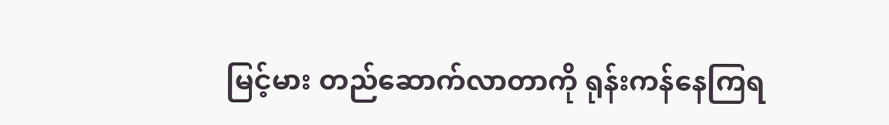မြင့်မား တည်ဆောက်လာတာကို ရုန်းကန်နေကြရ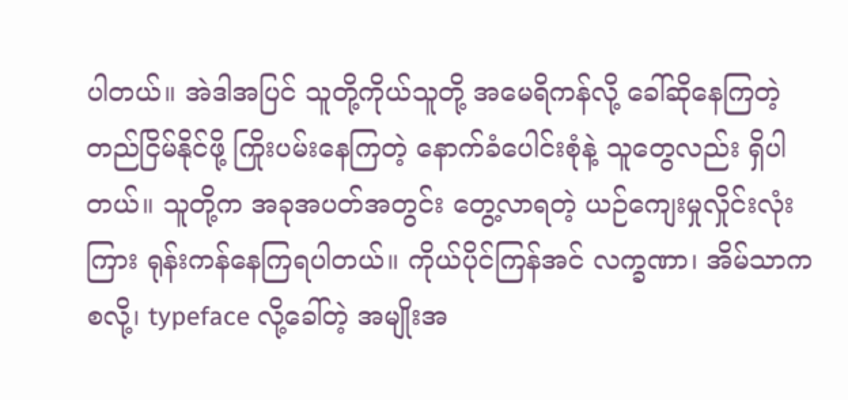ပါတယ်။ အဲဒါအပြင် သူတို့ကိုယ်သူတို့ အမေရိကန်လို့ ခေါ်ဆိုနေကြတဲ့ တည်ငြိမ်နိုင်ဖို့ ကြိုးပမ်းနေကြတဲ့ နောက်ခံပေါင်းစုံနဲ့ သူတွေလည်း ရှိပါတယ်။ သူတို့က အခုအပတ်အတွင်း တွေ့လာရတဲ့ ယဉ်ကျေးမှုလှိုင်းလုံးကြား ရုန်းကန်နေကြရပါတယ်။ ကိုယ်ပိုင်ကြန်အင် လက္ခဏာ၊ အိမ်သာကစလို့၊ typeface လို့ခေါ်တဲ့ အမျိုးအ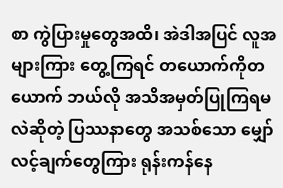စာ ကွဲပြားမှုတွေအထိ၊ အဲဒါအပြင် လူအများကြား တွေ့ကြရင် တယောက်ကိုတယောက် ဘယ်လို အသိအမှတ်ပြုကြရမလဲဆိုတဲ့ ပြဿနာတွေ အသစ်သော မျှော်လင့်ချက်တွေကြား ရုန်းကန်နေ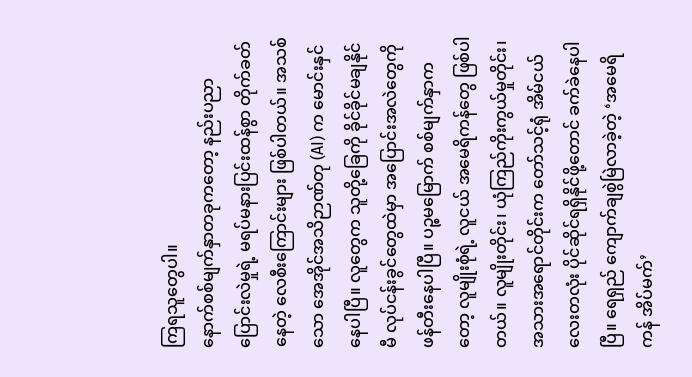ကြရသူတွေပါ။
နောက်စစ်မျက်နှာတခုကတော့ နည်းပညာပြောင်းလဲမှုရဲ့ မရပ်မနားပြင်းထန်စွာ တိုက်ခတ်နေတဲ့ လေစီးကြောင်းများ ဖြစ်ပါတယ်။ အသစ်သော အေအိုင်အသိဉာဏ်တု (AI) က မောင်းနှင်နေပါပြီ။ လူတွေက သူတို့ခြေကို ခိုင်ခိုင်မချနိုင်မီ လုပ်ငန်းခွင်တွေထဲမှာ အပြောင်းအလဲတွေကို ဖန်တီးနေပါပြီ။ ပဉ္စမမြောက် စစ်မျက်နှာကတော့ လူမျိုးစုံရဲ့ လူငယ် အမေရိကန်တွေ ဖြစ်ပါတယ်။ လူမျိုးတိုင်း၊ ယုံကြည်ကိုးကွယ်မှုတိုင်း၊ အသားအရောင်တိုင်းက တော်သင့်ရုံ အိမ်ငယ်လေးတလုံး ပိုင်ဆိုင်ရရှိနိုင်ဖို့တောင် ခက်ခဲနေပါပြီ။ ရေရှည် ကျောက်ချစွဲမြဲလာခဲ့တဲ့ ‘အမေရိကန် အိပ်မက်’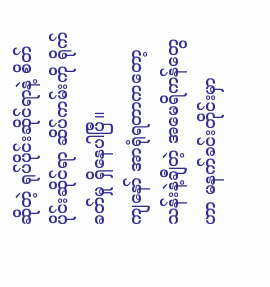ဆိုတဲ့ ရုပ်ပိုင်းဆိုင်ရာနဲ့ စိတ်ပိုင်းဆိုင်ရာ ဆိပ်ကမ်းကို ရိုက်ခတ်မှု ရှိနေပါပြီ။
ကျနော် အာရုံရတာကတော့ သန်းနဲ့ချီတဲ့ အမေရိကန်တွေဟာ မနက်ခင်းတိုင်းမှာ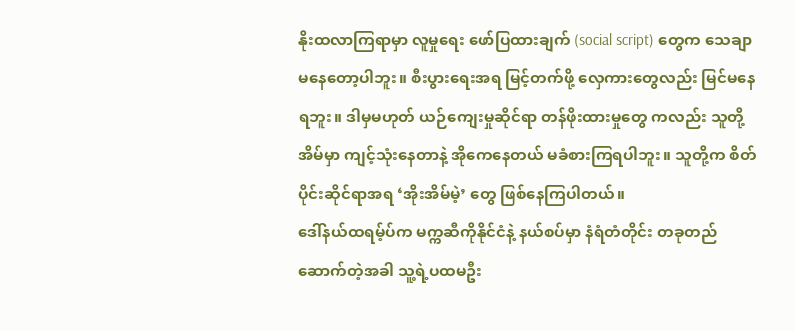နိုးထလာကြရာမှာ လူမှုရေး ဖော်ပြထားချက် (social script) တွေက သေချာမနေတော့ပါဘူး။ စီးပွားရေးအရ မြင့်တက်ဖို့ လှေကားတွေလည်း မြင်မနေရဘူး။ ဒါမှမဟုတ် ယဉ်ကျေးမှုဆိုင်ရာ တန်ဖိုးထားမှုတွေ ကလည်း သူတို့အိမ်မှာ ကျင့်သုံးနေတာနဲ့ အိုကေနေတယ် မခံစားကြရပါဘူး။ သူတို့က စိတ်ပိုင်းဆိုင်ရာအရ ‘အိုးအိမ်မဲ့’ တွေ ဖြစ်နေကြပါတယ်။
ဒေါ်နယ်ထရမ့်ပ်က မက္ကဆီကိုနိုင်ငံနဲ့ နယ်စပ်မှာ နံရံတံတိုင်း တခုတည်ဆောက်တဲ့အခါ သူ့ရဲ့ပထမဦး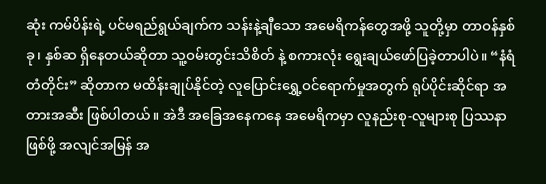ဆုံး ကမ်ပိန်းရဲ့ ပင်မရည်ရွယ်ချက်က သန်းနဲ့ချီသော အမေရိကန်တွေအဖို့ သူတို့မှာ တာဝန်နှစ်ခု၊ နှစ်ဆ ရှိနေတယ်ဆိုတာ သူ့ဝမ်းတွင်းသိစိတ် နဲ့ စကားလုံး ရွေးချယ်ဖော်ပြခဲ့တာပါပဲ။ “နံရံတံတိုင်း” ဆိုတာက မထိန်းချုပ်နိုင်တဲ့ လူပြောင်းရွှေ့ဝင်ရောက်မှုအတွက် ရုပ်ပိုင်းဆိုင်ရာ အတားအဆီး ဖြစ်ပါတယ်။ အဲဒီ အခြေအနေကနေ အမေရိကမှာ လူနည်းစု-လူများစု ပြဿနာဖြစ်ဖို့ အလျင်အမြန် အ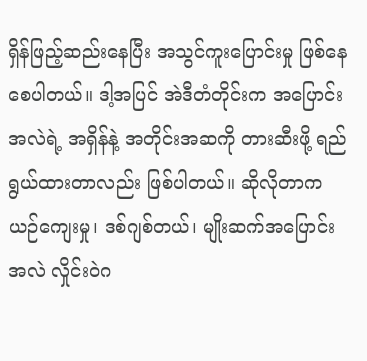ရှိန်ဖြည့်ဆည်းနေပြီး အသွင်ကူးပြောင်းမှု ဖြစ်နေစေပါတယ်။ ဒါ့အပြင် အဲဒီတံတိုင်းက အပြောင်းအလဲရဲ့ အရှိန်နဲ့ အတိုင်းအဆကို တားဆီးဖို့ ရည်ရွယ်ထားတာလည်း ဖြစ်ပါတယ်။ ဆိုလိုတာက ယဉ်ကျေးမှု၊ ဒစ်ဂျစ်တယ်၊ မျိုးဆက်အပြောင်းအလဲ လှိုင်းဝဲဂ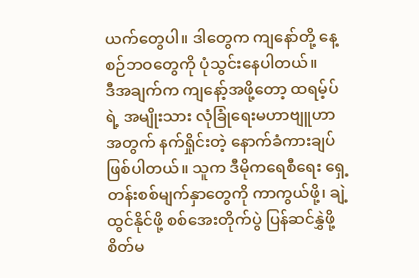ယက်တွေပါ။ ဒါတွေက ကျနော်တို့ နေ့စဉ်ဘဝတွေကို ပုံသွင်းနေပါတယ်။
ဒီအချက်က ကျနော့်အဖို့တော့ ထရမ့်ပ်ရဲ့ အမျိုးသား လုံခြုံရေးမဟာဗျူဟာအတွက် နက်ရှိုင်းတဲ့ နောက်ခံကားချပ် ဖြစ်ပါတယ်။ သူက ဒီမိုကရေစီရေး ရှေ့တန်းစစ်မျက်နှာတွေကို ကာကွယ်ဖို့၊ ချဲ့ထွင်နိုင်ဖို့ စစ်အေးတိုက်ပွဲ ပြန်ဆင်နွှဲဖို့ စိတ်မ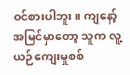ဝင်စားပါဘူး။ ကျနော့်အမြင်မှာတော့ သူက လူ့ယဉ်ကျေးမှုစစ်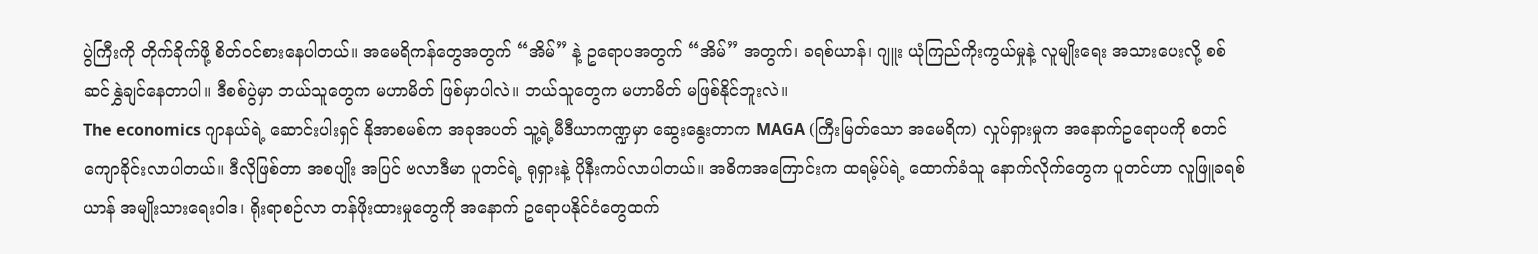ပွဲကြီးကို တိုက်ခိုက်ဖို့ စိတ်ဝင်စားနေပါတယ်။ အမေရိကန်တွေအတွက် “အိမ်” နဲ့ ဥရောပအတွက် “အိမ်” အတွက်၊ ခရစ်ယာန်၊ ဂျူး ယုံကြည်ကိုးကွယ်မှုနဲ့ လူမျိုးရေး အသားပေးလို့ စစ်ဆင်နွှဲချင်နေတာပါ။ ဒီစစ်ပွဲမှာ ဘယ်သူတွေက မဟာမိတ် ဖြစ်မှာပါလဲ။ ဘယ်သူတွေက မဟာမိတ် မဖြစ်နိုင်ဘူးလဲ။
The economics ဂျာနယ်ရဲ့ ဆောင်းပါးရှင် နိုအာစမစ်က အခုအပတ် သူ့ရဲ့မီဒီယာကဏ္ဍမှာ ဆွေးနွေးတာက MAGA (ကြီးမြတ်သော အမေရိက) လှုပ်ရှားမှုက အနောက်ဥရောပကို စတင်ကျောခိုင်းလာပါတယ်။ ဒီလိုဖြစ်တာ အစပျိုး အပြင် ဗလာဒီမာ ပူတင်ရဲ့ ရုရှားနဲ့ ပိုနီးကပ်လာပါတယ်။ အဓိကအကြောင်းက ထရမ့်ပ်ရဲ့ ထောက်ခံသူ နောက်လိုက်တွေက ပူတင်ဟာ လူဖြူခရစ်ယာန် အမျိုးသားရေးဝါဒ၊ ရိုးရာစဉ်လာ တန်ဖိုးထားမှုတွေကို အနောက် ဥရောပနိုင်ငံတွေထက်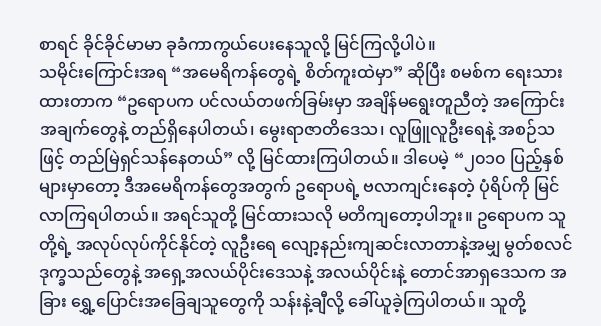စာရင် ခိုင်ခိုင်မာမာ ခုခံကာကွယ်ပေးနေသူလို့ မြင်ကြလို့ပါပဲ။
သမိုင်းကြောင်းအရ “အမေရိကန်တွေရဲ့ စိတ်ကူးထဲမှာ” ဆိုပြီး စမစ်က ရေးသားထားတာက “ဥရောပက ပင်လယ်တဖက်ခြမ်းမှာ အချိန်မရွေးတူညီတဲ့ အကြောင်းအချက်တွေနဲ့ တည်ရှိနေပါတယ်၊ မွေးရာဇာတိဒေသ၊ လူဖြူလူဦးရေနဲ့ အစဉ်သဖြင့် တည်မြဲရှင်သန်နေတယ်” လို့ မြင်ထားကြပါတယ်။ ဒါပေမဲ့ “၂၀၁၀ ပြည့်နှစ်များမှာတော့ ဒီအမေရိကန်တွေအတွက် ဥရောပရဲ့ ဗလာကျင်းနေတဲ့ ပုံရိပ်ကို မြင်လာကြရပါတယ်။ အရင်သူတို့ မြင်ထားသလို မတိကျတော့ပါဘူး။ ဥရောပက သူတို့ရဲ့ အလုပ်လုပ်ကိုင်နိုင်တဲ့ လူဦးရေ လျော့နည်းကျဆင်းလာတာနဲ့အမျှ မွတ်စလင်ဒုက္ခသည်တွေနဲ့ အရှေ့အလယ်ပိုင်းဒေသနဲ့ အလယ်ပိုင်းနဲ့ တောင်အာရှဒေသက အခြား ရွှေ့ပြောင်းအခြေချသူတွေကို သန်းနဲ့ချီလို့ ခေါ်ယူခဲ့ကြပါတယ်။ သူတို့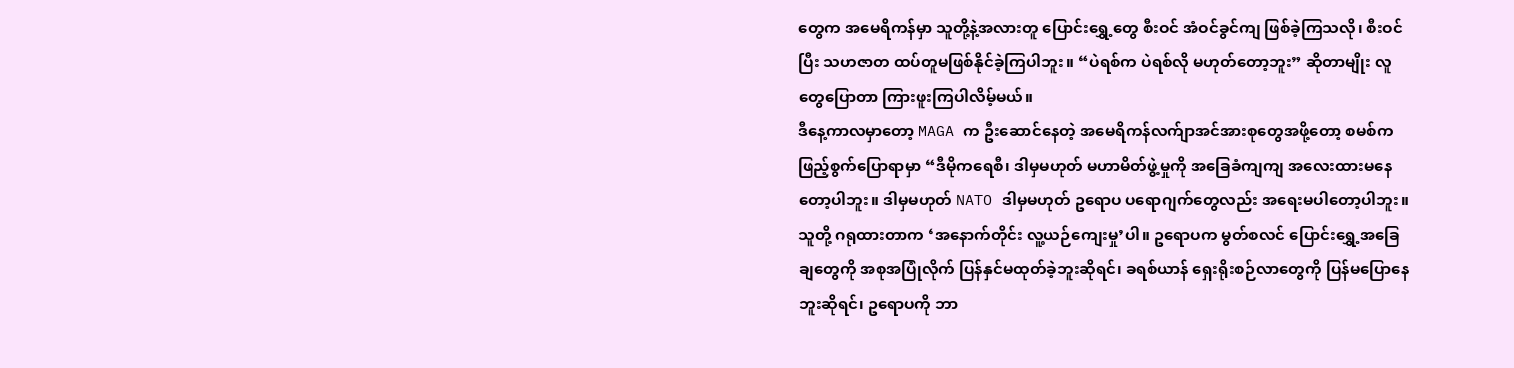တွေက အမေရိကန်မှာ သူတို့နဲ့အလားတူ ပြောင်းရွှေ့တွေ စီးဝင် အံဝင်ခွင်ကျ ဖြစ်ခဲ့ကြသလို၊ စီးဝင်ပြီး သဟဇာတ ထပ်တူမဖြစ်နိုင်ခဲ့ကြပါဘူး။ “ပဲရစ်က ပဲရစ်လို မဟုတ်တော့ဘူး” ဆိုတာမျိုး လူတွေပြောတာ ကြားဖူးကြပါလိမ့်မယ်။
ဒီနေ့ကာလမှာတော့ MAGA က ဦးဆောင်နေတဲ့ အမေရိကန်လက်ျာအင်အားစုတွေအဖို့တော့ စမစ်က ဖြည့်စွက်ပြောရာမှာ “ဒီမိုကရေစီ၊ ဒါမှမဟုတ် မဟာမိတ်ဖွဲ့မှုကို အခြေခံကျကျ အလေးထားမနေတော့ပါဘူး။ ဒါမှမဟုတ် NATO ဒါမှမဟုတ် ဥရောပ ပရောဂျက်တွေလည်း အရေးမပါတော့ပါဘူး။ သူတို့ ဂရုထားတာက ‘အနောက်တိုင်း လူ့ယဉ်ကျေးမှု’ပါ။ ဥရောပက မွတ်စလင် ပြောင်းရွှေ့အခြေချတွေကို အစုအပြုံလိုက် ပြန်နှင်မထုတ်ခဲ့ဘူးဆိုရင်၊ ခရစ်ယာန် ရှေးရိုးစဉ်လာတွေကို ပြန်မပြောနေဘူးဆိုရင်၊ ဥရောပကို ဘာ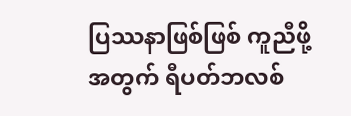ပြဿနာဖြစ်ဖြစ် ကူညီဖို့အတွက် ရီပတ်ဘလစ်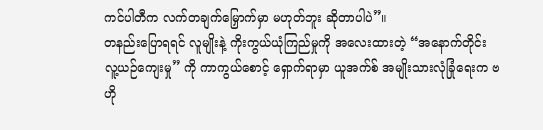ကင်ပါတီက လက်တချက်မြှောက်မှာ မဟုတ်ဘူး ဆိုတာပါပဲ”။
တနည်းပြောရရင် လူမျိုးနဲ့ ကိုးကွယ်ယုံကြည်မှုကို အလေးထားတဲ့ “အနောက်တိုင်း လူ့ယဉ်ကျေးမှု” ကို ကာကွယ်စောင့် ရှောက်ရာမှာ ယူအက်စ် အမျိုးသားလုံခြုံရေးက ဗဟို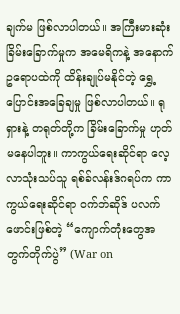ချက်မ ဖြစ်လာပါတယ်။ အကြီးမားဆုံး ခြိမ်းခြောက်မှုက အမေရိကနဲ့ အနောက်ဥရောပထဲကို ထိန်းချုပ်မနိုင်တဲ့ ရွှေ့ပြောင်းအခြေချမှု ဖြစ်လာပါတယ်။ ရုရှားနဲ့ တရုတ်တို့က ခြိမ်းခြောက်မှု ဟုတ်မနေပါဘူး။ ကာကွယ်ရေးဆိုင်ရာ လေ့လာသုံးသပ်သူ ရစ်ခ်လန်းဒ်ဂရပ်က ကာကွယ်ရေးဆိုင်ရာ ဝက်ဘ်ဆိုဒ် ပလက်ဖောင်းဖြစ်တဲ့ “ကျောက်တုံးတွေအတွက်တိုက်ပွဲ” (War on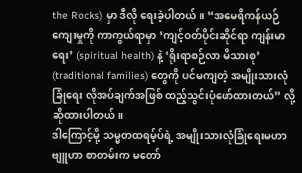the Rocks) မှာ ဒီလို ရေးခဲ့ပါတယ်။ “အမေရိကန်ယဉ်ကျေးမှုကို ကာကွယ်ရာမှာ ‘ကျင့်ဝတ်ပိုင်းဆိုင်ရာ ကျန်းမာရေး’ (spiritual health) နဲ့ ‘ရိုးရာစဉ်လာ မိသားစု’ (traditional families) တွေကို ပင်မကျတဲ့ အမျိုးသားလုံခြုံရေး လိုအပ်ချက်အဖြစ် ထည့်သွင်းပုံဖော်ထားတယ်” လို့ ဆိုထားပါတယ်။
ဒါကြောင့်မို့ သမ္မတထရမ့်ပ်ရဲ့ အမျိုးသားလုံခြုံရေးမဟာဗျူဟာ စာတမ်းက မတော်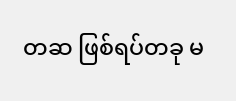တဆ ဖြစ်ရပ်တခု မ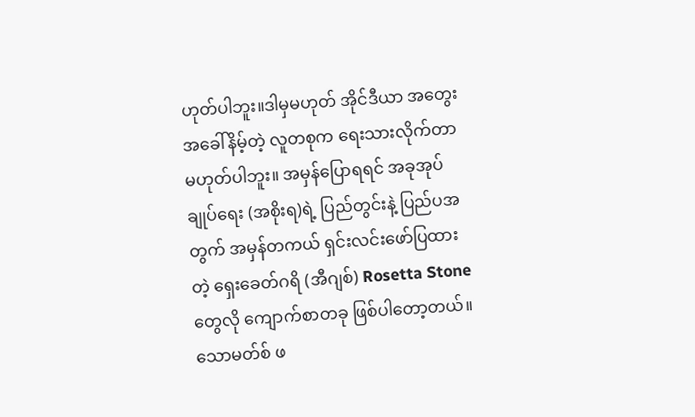ဟုတ်ပါဘူး။ဒါမှမဟုတ် အိုင်ဒီယာ အတွေးအခေါ်နိမ့်တဲ့ လူတစုက ရေးသားလိုက်တာ မဟုတ်ပါဘူး။ အမှန်ပြောရရင် အခုအုပ်ချုပ်ရေး (အစိုးရ)ရဲ့ ပြည်တွင်းနဲ့ ပြည်ပအတွက် အမှန်တကယ် ရှင်းလင်းဖော်ပြထားတဲ့ ရှေးခေတ်ဂရိ (အီဂျစ်) Rosetta Stone တွေလို ကျောက်စာတခု ဖြစ်ပါတော့တယ်။
သောမတ်စ် ဖ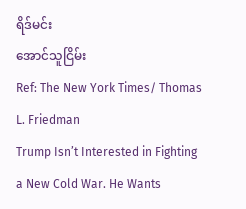ရိဒ်မင်း
အောင်သူငြိမ်း
Ref: The New York Times/ Thomas L. Friedman
Trump Isn’t Interested in Fighting a New Cold War. He Wants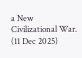a New Civilizational War. (11 Dec 2025)